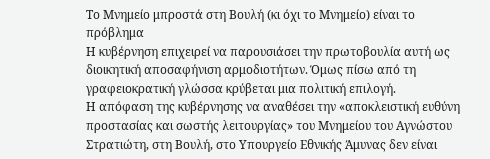Το Μνημείο μπροστά στη Βουλή (κι όχι το Μνημείο) είναι το πρόβλημα
Η κυβέρνηση επιχειρεί να παρουσιάσει την πρωτοβουλία αυτή ως διοικητική αποσαφήνιση αρμοδιοτήτων. Όμως πίσω από τη γραφειοκρατική γλώσσα κρύβεται μια πολιτική επιλογή.
Η απόφαση της κυβέρνησης να αναθέσει την «αποκλειστική ευθύνη προστασίας και σωστής λειτουργίας» του Μνημείου του Αγνώστου Στρατιώτη, στη Βουλή, στο Υπουργείο Εθνικής Άμυνας δεν είναι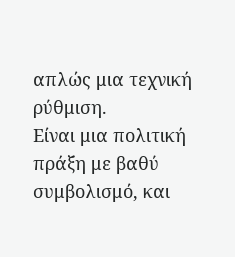απλώς μια τεχνική ρύθμιση.
Είναι μια πολιτική πράξη με βαθύ συμβολισμό, και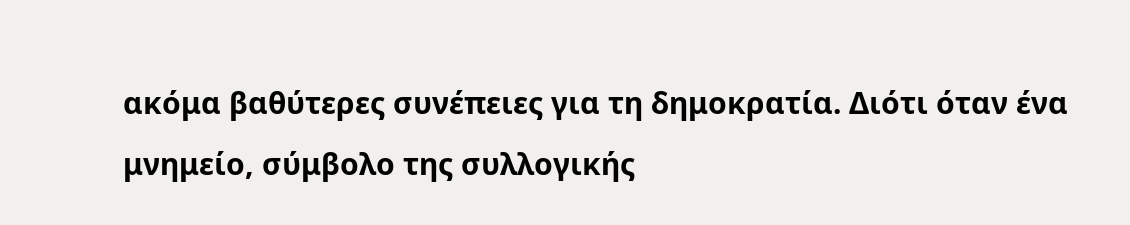ακόμα βαθύτερες συνέπειες για τη δημοκρατία. Διότι όταν ένα μνημείο, σύμβολο της συλλογικής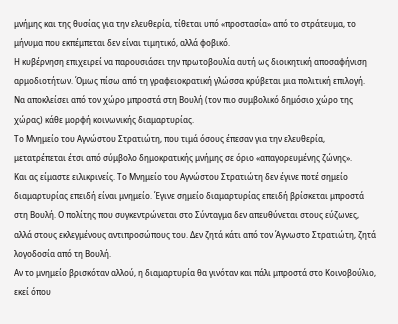μνήμης και της θυσίας για την ελευθερία, τίθεται υπό «προστασία» από το στράτευμα, το μήνυμα που εκπέμπεται δεν είναι τιμητικό, αλλά φοβικό.
Η κυβέρνηση επιχειρεί να παρουσιάσει την πρωτοβουλία αυτή ως διοικητική αποσαφήνιση αρμοδιοτήτων. Όμως πίσω από τη γραφειοκρατική γλώσσα κρύβεται μια πολιτική επιλογή. Να αποκλείσει από τον χώρο μπροστά στη Βουλή (τον πιο συμβολικό δημόσιο χώρο της χώρας) κάθε μορφή κοινωνικής διαμαρτυρίας.
Το Μνημείο του Αγνώστου Στρατιώτη, που τιμά όσους έπεσαν για την ελευθερία, μετατρέπεται έτσι από σύμβολο δημοκρατικής μνήμης σε όριο «απαγορευμένης ζώνης».
Και ας είμαστε ειλικρινείς. Το Μνημείο του Αγνώστου Στρατιώτη δεν έγινε ποτέ σημείο διαμαρτυρίας επειδή είναι μνημείο. Έγινε σημείο διαμαρτυρίας επειδή βρίσκεται μπροστά στη Βουλή. Ο πολίτης που συγκεντρώνεται στο Σύνταγμα δεν απευθύνεται στους εύζωνες, αλλά στους εκλεγμένους αντιπροσώπους του. Δεν ζητά κάτι από τον Άγνωστο Στρατιώτη, ζητά λογοδοσία από τη Βουλή.
Αν το μνημείο βρισκόταν αλλού, η διαμαρτυρία θα γινόταν και πάλι μπροστά στο Κοινοβούλιο, εκεί όπου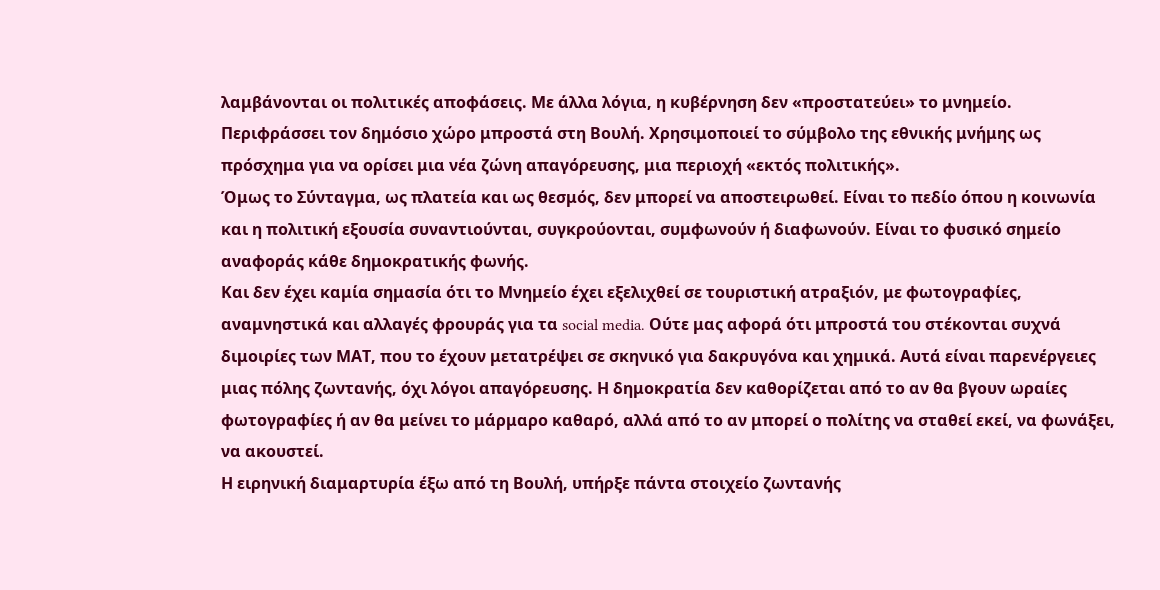λαμβάνονται οι πολιτικές αποφάσεις. Με άλλα λόγια, η κυβέρνηση δεν «προστατεύει» το μνημείο. Περιφράσσει τον δημόσιο χώρο μπροστά στη Βουλή. Χρησιμοποιεί το σύμβολο της εθνικής μνήμης ως πρόσχημα για να ορίσει μια νέα ζώνη απαγόρευσης, μια περιοχή «εκτός πολιτικής».
Όμως το Σύνταγμα, ως πλατεία και ως θεσμός, δεν μπορεί να αποστειρωθεί. Είναι το πεδίο όπου η κοινωνία και η πολιτική εξουσία συναντιούνται, συγκρούονται, συμφωνούν ή διαφωνούν. Είναι το φυσικό σημείο αναφοράς κάθε δημοκρατικής φωνής.
Και δεν έχει καμία σημασία ότι το Μνημείο έχει εξελιχθεί σε τουριστική ατραξιόν, με φωτογραφίες, αναμνηστικά και αλλαγές φρουράς για τα social media. Ούτε μας αφορά ότι μπροστά του στέκονται συχνά διμοιρίες των ΜΑΤ, που το έχουν μετατρέψει σε σκηνικό για δακρυγόνα και χημικά. Αυτά είναι παρενέργειες μιας πόλης ζωντανής, όχι λόγοι απαγόρευσης. Η δημοκρατία δεν καθορίζεται από το αν θα βγουν ωραίες φωτογραφίες ή αν θα μείνει το μάρμαρο καθαρό, αλλά από το αν μπορεί ο πολίτης να σταθεί εκεί, να φωνάξει, να ακουστεί.
Η ειρηνική διαμαρτυρία έξω από τη Βουλή, υπήρξε πάντα στοιχείο ζωντανής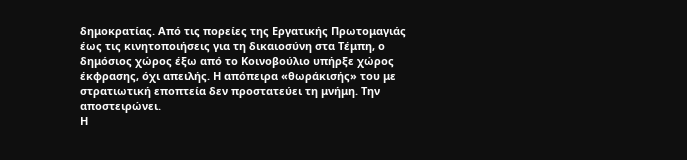δημοκρατίας. Από τις πορείες της Εργατικής Πρωτομαγιάς έως τις κινητοποιήσεις για τη δικαιοσύνη στα Τέμπη, ο δημόσιος χώρος έξω από το Κοινοβούλιο υπήρξε χώρος έκφρασης, όχι απειλής. Η απόπειρα «θωράκισής» του με στρατιωτική εποπτεία δεν προστατεύει τη μνήμη. Την αποστειρώνει.
Η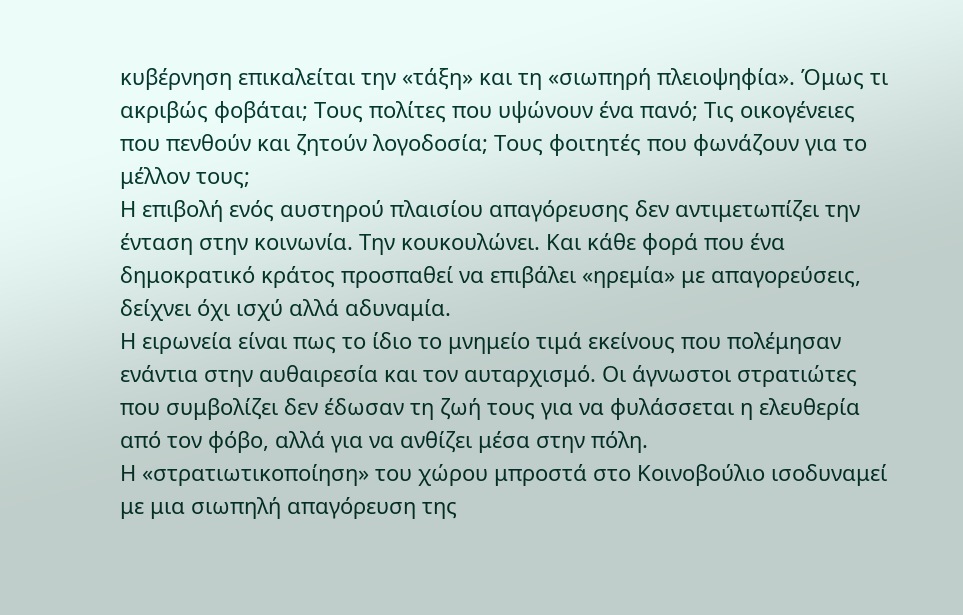κυβέρνηση επικαλείται την «τάξη» και τη «σιωπηρή πλειοψηφία». Όμως τι ακριβώς φοβάται; Τους πολίτες που υψώνουν ένα πανό; Τις οικογένειες που πενθούν και ζητούν λογοδοσία; Τους φοιτητές που φωνάζουν για το μέλλον τους;
Η επιβολή ενός αυστηρού πλαισίου απαγόρευσης δεν αντιμετωπίζει την ένταση στην κοινωνία. Την κουκουλώνει. Και κάθε φορά που ένα δημοκρατικό κράτος προσπαθεί να επιβάλει «ηρεμία» με απαγορεύσεις, δείχνει όχι ισχύ αλλά αδυναμία.
Η ειρωνεία είναι πως το ίδιο το μνημείο τιμά εκείνους που πολέμησαν ενάντια στην αυθαιρεσία και τον αυταρχισμό. Οι άγνωστοι στρατιώτες που συμβολίζει δεν έδωσαν τη ζωή τους για να φυλάσσεται η ελευθερία από τον φόβο, αλλά για να ανθίζει μέσα στην πόλη.
Η «στρατιωτικοποίηση» του χώρου μπροστά στο Κοινοβούλιο ισοδυναμεί με μια σιωπηλή απαγόρευση της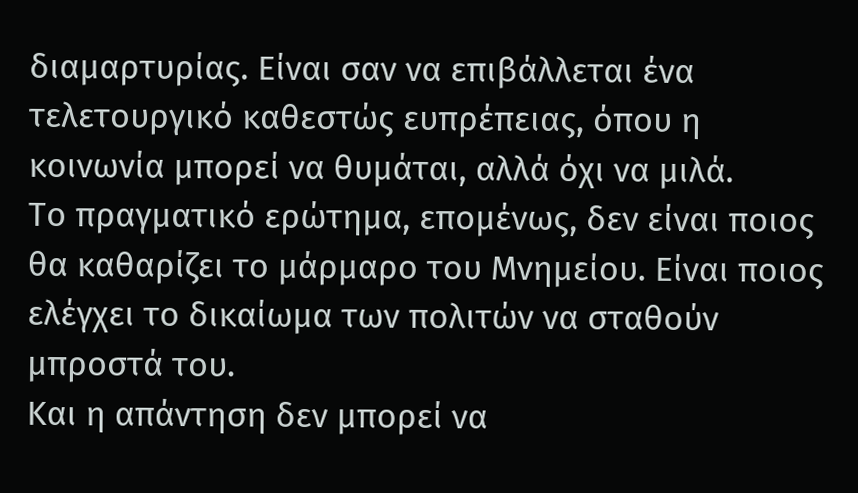διαμαρτυρίας. Είναι σαν να επιβάλλεται ένα τελετουργικό καθεστώς ευπρέπειας, όπου η κοινωνία μπορεί να θυμάται, αλλά όχι να μιλά.
Το πραγματικό ερώτημα, επομένως, δεν είναι ποιος θα καθαρίζει το μάρμαρο του Μνημείου. Είναι ποιος ελέγχει το δικαίωμα των πολιτών να σταθούν μπροστά του.
Και η απάντηση δεν μπορεί να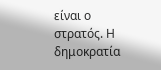είναι ο στρατός. Η δημοκρατία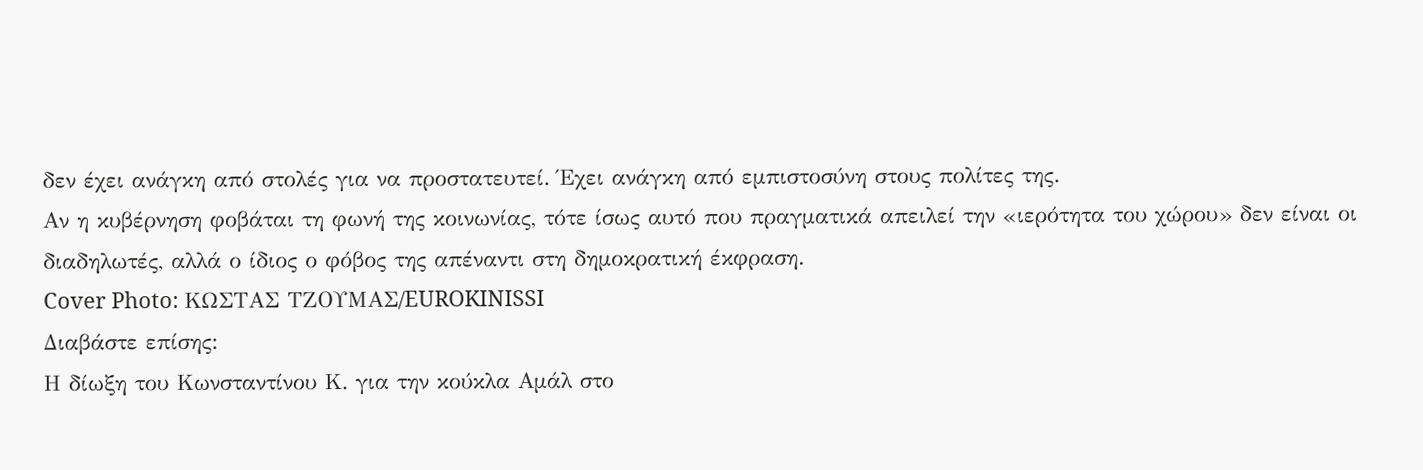δεν έχει ανάγκη από στολές για να προστατευτεί. Έχει ανάγκη από εμπιστοσύνη στους πολίτες της.
Αν η κυβέρνηση φοβάται τη φωνή της κοινωνίας, τότε ίσως αυτό που πραγματικά απειλεί την «ιερότητα του χώρου» δεν είναι οι διαδηλωτές, αλλά ο ίδιος ο φόβος της απέναντι στη δημοκρατική έκφραση.
Cover Photo: ΚΩΣΤΑΣ ΤΖΟΥΜΑΣ/EUROKINISSI
Διαβάστε επίσης:
Η δίωξη του Κωνσταντίνου Κ. για την κούκλα Αμάλ στο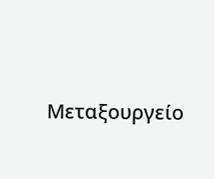Μεταξουργείο